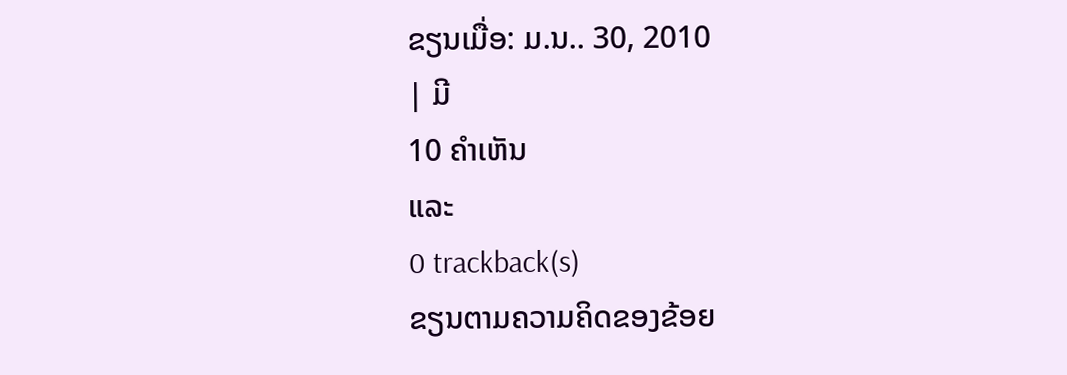ຂຽນເມື່ອ: ມ.ນ.. 30, 2010
| ມີ
10 ຄຳເຫັນ
ແລະ
0 trackback(s)
ຂຽນຕາມຄວາມຄິດຂອງຂ້ອຍ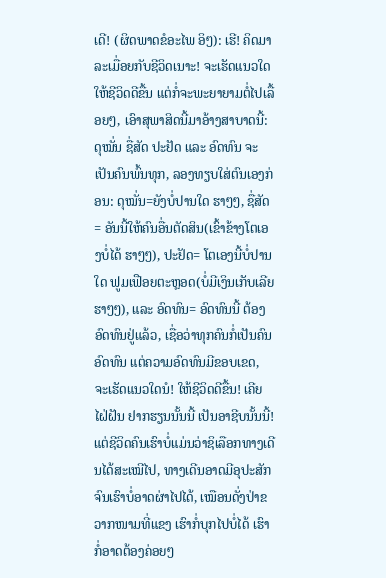ເດີ! (ຜິດພາດຂໍອະໄພ ອິໆ): ເຮີ! ຄິດມາລະເມື່ອຍກັບຊີວິດເນາະ! ຈະເຮັດແນວໃດໃຫ້ຊີວິດດີຂື້ນ ແຕ່ກໍ່ຈະພະຍາຍາມຕໍ່ໄປເລື້ອຍໆ, ເອົາສຸພາສິດນີ້ມາອ້າງສາບາດນີ້: ດຸໝັ່ນ ຊື່ສັດ ປະຢັດ ແລະ ອົດທົນ ຈະເປັນຄົນພົ້ນທຸກ, ລອງທຽບໃສ່ຕົນເອງກ່ອນ: ດຸໝັ່ນ=ຍັງບໍ່ປານໃດ ຮາໆໆ, ຊື່ສັດ= ອັນນີ້ໃຫ້ຄົນອື່ນຕັດສິນ(ເຂົ້າຂ້າງໂຕເອງບໍ່ໄດ້ ຮາໆໆ), ປະຢັດ= ໂຕເອງນີ້ບໍ່ປານໃດ ຟູມເຟືອຍຕະຫຼອດ(ບໍ່ມີເງິນເກັບເລີຍ ຮາໆໆ), ແລະ ອົດທົນ= ອົດທົນນີ້ ຕ້ອງອົດທົນຢູ່ແລ້ວ, ເຊື່ອວ່າທຸກຄົນກໍ່ເປັນຄົນອົດທົນ ແຕ່ຄວາມອົດທົນມີຂອບເຂດ, ຈະເຮັດແນວໃດນໍ! ໃຫ້ຊີວິດດີຂື້ນ! ເຄີຍໄຝ່ຝັນ ຢາກຮຽນນັ້ນນີ້ ເປັນອາຊີບນັ້ນນີ້! ແຕ່ຊີວິດຄົນເຮົາບໍ່ແມ່ນວ່າຊິເລືອກທາງເດີນໄດ້ສະເໝີໄປ, ທາງເດີນອາດມີອຸປະສັກຈົນເຮົາບໍ່ອາດຜ່າໄປໄດ້, ເໝືອນດັ່ງປ່າຂວາກໜາມທີ່ແຂງ ເຮົາກໍ່ບຸກໄປບໍ່ໄດ້ ເຮົາກໍ່ອາດຕ້ອງຄ່ອຍໆ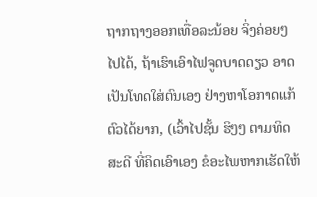ຖາກຖາງອອກເທື່ອລະນ້ອຍ ຈິ່ງຄ່ອຍໆໄປໄດ້, ຖ້າເຮົາເອົາໄຟຈູດບາດດຽວ ອາດເປັນໂທດໃສ່ຕົນເອງ ຢ່າງຫາໂອກາດແກ້ຕົວໄດ້ຍາກ, (ເວົ້າໄປຊັ້ນ ຮິໆໆ ຕາມທິດສະດີ ທີ່ຄິດເອົາເອງ ຂໍອະໄພຫາກເຮັດໃຫ້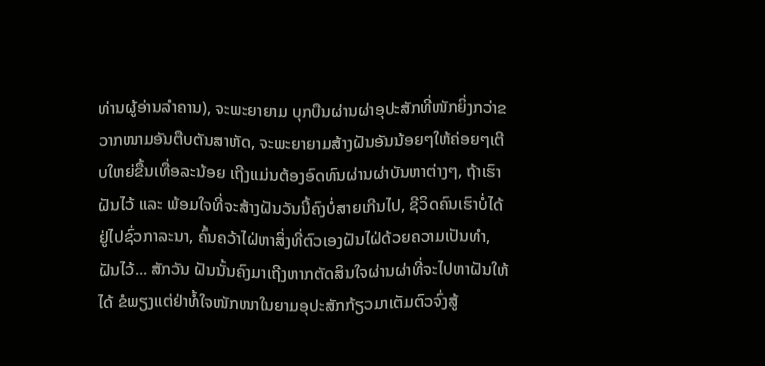ທ່ານຜູ້ອ່ານລຳຄານ), ຈະພະຍາຍາມ ບຸກບືນຜ່ານຜ່າອຸປະສັກທີ່ໜັກຍິ່ງກວ່າຂວາກໜາມອັນຕືບຕັນສາຫັດ, ຈະພະຍາຍາມສ້າງຝັນອັນນ້ອຍໆໃຫ້ຄ່ອຍໆເຕີບໃຫຍ່ຂື້ນເທື່ອລະນ້ອຍ ເຖີງແມ່ນຕ້ອງອົດທົນຜ່ານຜ່າບັນຫາຕ່າງໆ, ຖ້າເຮົາຝັນໄວ້ ແລະ ພ້ອມໃຈທີ່ຈະສ້າງຝັນວັນນີ້ຄົງບໍ່ສາຍເກີນໄປ, ຊີວິດຄົນເຮົາບໍ່ໄດ້ ຢູ່ໄປຊົ່ວກາລະນາ, ຄົ້ນຄວ້າໄຝ່ຫາສິ່ງທີ່ຕົວເອງຝັນໄຝ່ດ້ວຍຄວາມເປັນທຳ, ຝັນໄວ້... ສັກວັນ ຝັນນັ້ນຄົງມາເຖີງຫາກຕັດສິນໃຈຜ່ານຜ່າທີ່ຈະໄປຫາຝັນໃຫ້ໄດ້ ຂໍພຽງແຕ່ຢ່າທໍ້ໃຈໜັກໜາໃນຍາມອຸປະສັກກ້ຽວມາເຕັມຕົວຈົ່ງສູ້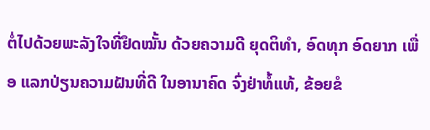ຕໍ່ໄປດ້ວຍພະລັງໃຈທີ່ຢຶດໝັ້ນ ດ້ວຍຄວາມດີ ຍຸດຕິທຳ, ອົດທຸກ ອົດຍາກ ເພື່ອ ແລກປ່ຽນຄວາມຝັນທີ່ດີ ໃນອານາຄົດ ຈົ່ງຢ່າທໍ້ແທ້, ຂ້ອຍຂໍ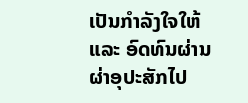ເປັນກຳລັງໃຈໃຫ້ ແລະ ອົດທົນຜ່ານຜ່າອຸປະສັກໄປ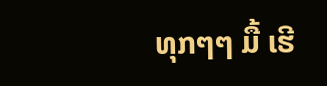ທຸກໆໆ ມື້ ເຮີ